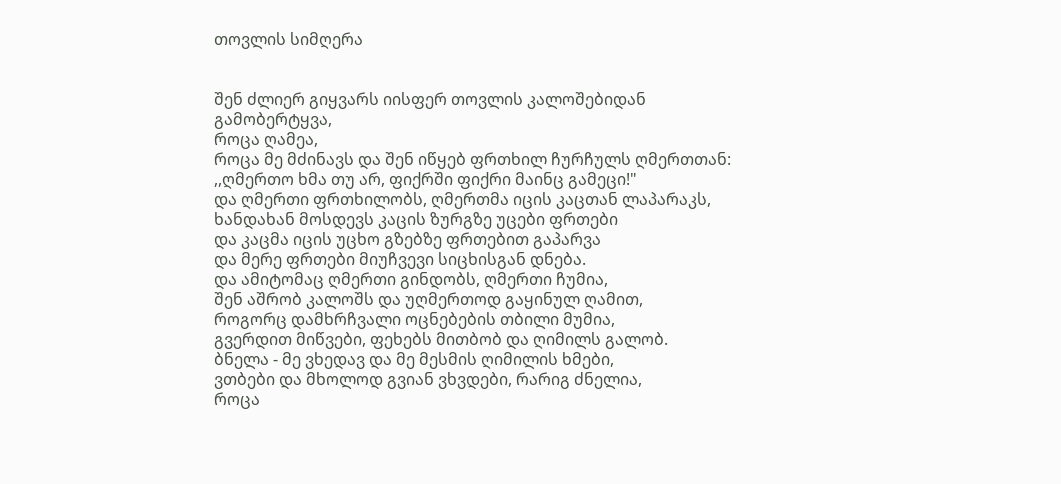თოვლის სიმღერა


შენ ძლიერ გიყვარს იისფერ თოვლის კალოშებიდან გამობერტყვა,
როცა ღამეა,
როცა მე მძინავს და შენ იწყებ ფრთხილ ჩურჩულს ღმერთთან:
,,ღმერთო ხმა თუ არ, ფიქრში ფიქრი მაინც გამეცი!"
და ღმერთი ფრთხილობს, ღმერთმა იცის კაცთან ლაპარაკს,
ხანდახან მოსდევს კაცის ზურგზე უცები ფრთები
და კაცმა იცის უცხო გზებზე ფრთებით გაპარვა
და მერე ფრთები მიუჩვევი სიცხისგან დნება.
და ამიტომაც ღმერთი გინდობს, ღმერთი ჩუმია,
შენ აშრობ კალოშს და უღმერთოდ გაყინულ ღამით,
როგორც დამხრჩვალი ოცნებების თბილი მუმია,
გვერდით მიწვები, ფეხებს მითბობ და ღიმილს გალობ.
ბნელა - მე ვხედავ და მე მესმის ღიმილის ხმები,
ვთბები და მხოლოდ გვიან ვხვდები, რარიგ ძნელია,
როცა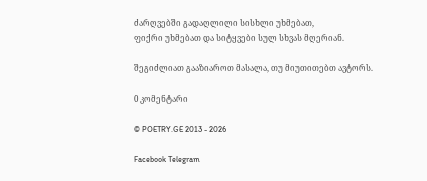ძარღვებში გადაღლილი სისხლი უხმებათ,
ფიქრი უხმებათ და სიტყვები სულ სხვას მღერიან.

შეგიძლიათ გააზიაროთ მასალა, თუ მიუთითებთ ავტორს.

0 კომენტარი

© POETRY.GE 2013 - 2026

Facebook Telegram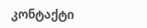კონტაქტი